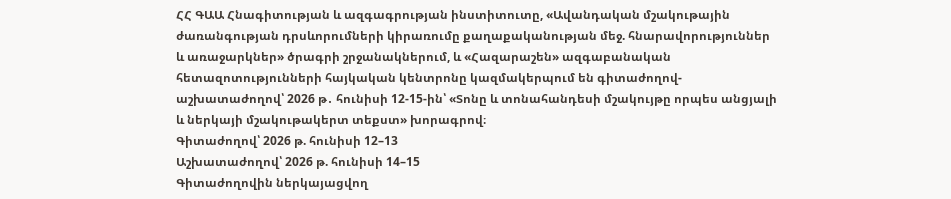ՀՀ ԳԱԱ Հնագիտության և ազգագրության ինստիտուտը, «Ավանդական մշակութային ժառանգության դրսևորումների կիրառումը քաղաքականության մեջ. հնարավորություններ և առաջարկներ» ծրագրի շրջանակներում, և «Հազարաշեն» ազգաբանական հետազոտությունների հայկական կենտրոնը կազմակերպում են գիտաժողով-աշխատաժողով՝ 2026 թ․ հունիսի 12-15-ին՝ «Տոնը և տոնահանդեսի մշակույթը որպես անցյալի և ներկայի մշակութակերտ տեքստ» խորագրով։
Գիտաժողով՝ 2026 թ. հունիսի 12–13
Աշխատաժողով՝ 2026 թ. հունիսի 14–15
Գիտաժողովին ներկայացվող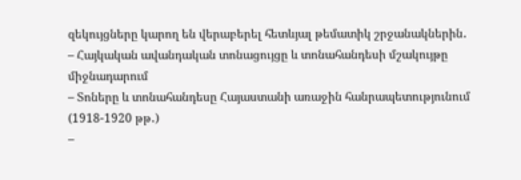զեկույցները կարող են վերաբերել հետևյալ թեմատիկ շրջանակներին․
– Հայկական ավանդական տոնացույցը և տոնահանդեսի մշակույթը միջնադարում
– Տոները և տոնահանդեսը Հայաստանի առաջին հանրապետությունում (1918-1920 թթ․)
–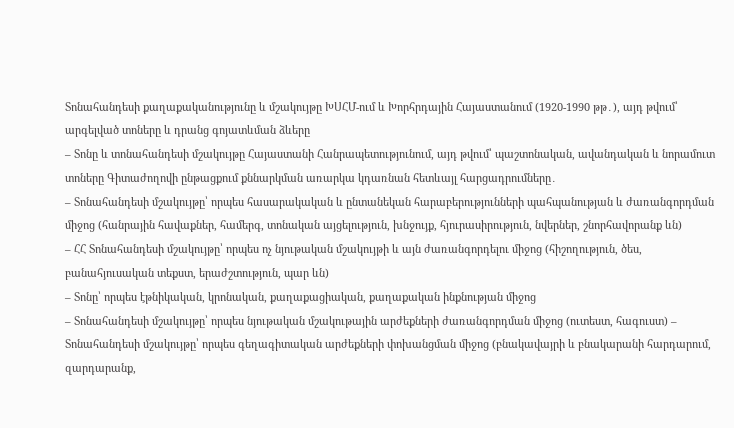Տոնահանդեսի քաղաքականությունը և մշակույթը ԽՍՀՄ-ում և Խորհրդային Հայաստանում (1920-1990 թթ․), այդ թվում՝ արգելված տոները և դրանց գոյատևման ձևերը
– Տոնը և տոնահանդեսի մշակույթը Հայաստանի Հանրապետությունում, այդ թվում՝ պաշտոնական, ավանդական և նորամուտ տոները Գիտաժողովի ընթացքում քննարկման առարկա կդառնան հետևայլ հարցադրումները․
– Տոնահանդեսի մշակույթը՝ որպես հասարակական և ընտանեկան հարաբերությունների պահպանության և ժառանգորդման միջոց (հանրային հավաքներ, համերգ, տոնական այցելություն, խնջույք, հյուրասիրություն, նվերներ, շնորհավորանք ևն)
– ՀՀ Տոնահանդեսի մշակույթը՝ որպես ոչ նյութական մշակույթի և այն ժառանգորդելու միջոց (հիշողություն, ծես, բանահյուսական տեքստ, երաժշտություն, պար ևն)
– Տոնը՝ որպես էթնիկական, կրոնական, քաղաքացիական, քաղաքական ինքնության միջոց
– Տոնահանդեսի մշակույթը՝ որպես նյութական մշակութային արժեքների ժառանգորդման միջոց (ուտեստ, հագուստ) – Տոնահանդեսի մշակույթը՝ որպես գեղագիտական արժեքների փոխանցման միջոց (բնակավայրի և բնակարանի հարդարում, զարդարանք,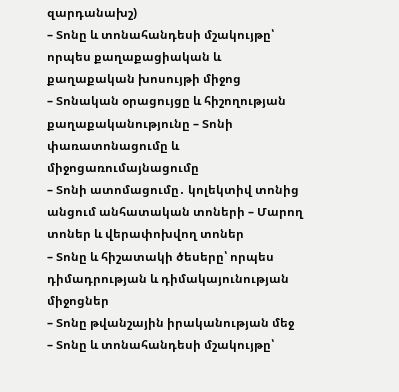զարդանախշ)
– Տոնը և տոնահանդեսի մշակույթը՝ որպես քաղաքացիական և քաղաքական խոսույթի միջոց
– Տոնական օրացույցը և հիշողության քաղաքականությունը – Տոնի փառատոնացումը և միջոցառումայնացումը
– Տոնի ատոմացումը․ կոլեկտիվ տոնից անցում անհատական տոների – Մարող տոներ և վերափոխվող տոներ
– Տոնը և հիշատակի ծեսերը՝ որպես դիմադրության և դիմակայունության միջոցներ
– Տոնը թվանշային իրականության մեջ
– Տոնը և տոնահանդեսի մշակույթը՝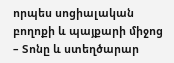որպես սոցիալական բողոքի և պայքարի միջոց
– Տոնը և ստեղծարար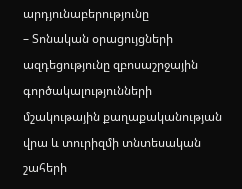արդյունաբերությունը
– Տոնական օրացույցների ազդեցությունը զբոսաշրջային գործակալությունների մշակութային քաղաքականության վրա և տուրիզմի տնտեսական շահերի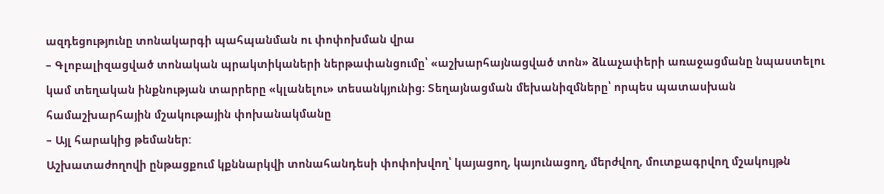ազդեցությունը տոնակարգի պահպանման ու փոփոխման վրա
– Գլոբալիզացված տոնական պրակտիկաների ներթափանցումը՝ «աշխարհայնացված տոն» ձևաչափերի առաջացմանը նպաստելու կամ տեղական ինքնության տարրերը «կլանելու» տեսանկյունից։ Տեղայնացման մեխանիզմները՝ որպես պատասխան համաշխարհային մշակութային փոխանակմանը
– Այլ հարակից թեմաներ:
Աշխատաժողովի ընթացքում կքննարկվի տոնահանդեսի փոփոխվող՝ կայացող, կայունացող, մերժվող, մուտքագրվող մշակույթն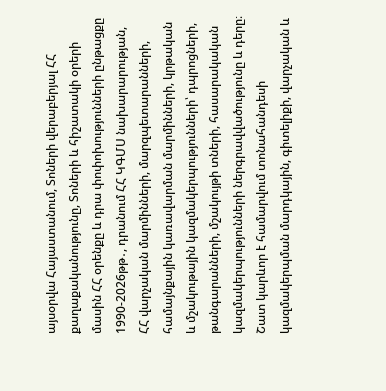այսօրվա Հայաստանում, Տոների վերաբերյալ ՀՀ քաղաքականությունը, Տոների և հիշատակի օրերի մասին ՀՀ օրենքը և դրա փոփոխությունների ընթացքը 1990-2026թթ․, դրանում ՀՀ ԿԳՄՍ նախարարության, ՀՀ վարչական մարմինների, մարզպետարանների, համայնքային կառավարման մարմինների, կրթական և մշակութային կազմակերպությունների՝ դպրոցների, թանգարանների, մշակույթի տների, հասարակական կազմակերպությունների ներգրավվածությունը և դերը։ Շատ կարևոր է համարվում տոնահանդեսի կազմակերպման մարդկային, գիտելիքի, վարչական և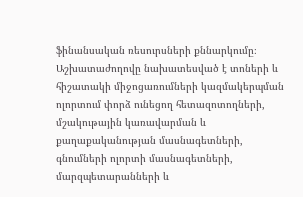ֆինանսական ռեսուրսների քննարկումը։ Աշխատաժողովը նախատեսված է տոների և հիշատակի միջոցառումների կազմակերպման ոլորտում փորձ ունեցող հետազոտողների, մշակութային կառավարման և քաղաքականության մասնագետների, գնումների ոլորտի մասնագետների, մարզպետարանների և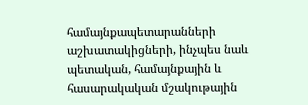համայնքապետարանների աշխատակիցների, ինչպես նաև պետական, համայնքային և հասարակական մշակութային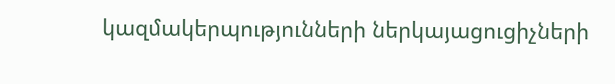կազմակերպությունների ներկայացուցիչների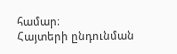համար։
Հայտերի ընդունման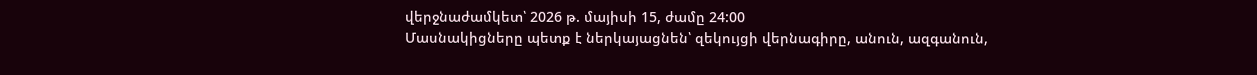վերջնաժամկետ՝ 2026 թ. մայիսի 15, ժամը 24:00
Մասնակիցները պետք է ներկայացնեն՝ զեկույցի վերնագիրը, անուն, ազգանուն,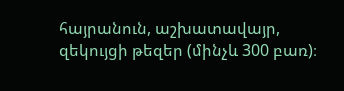հայրանուն, աշխատավայր, զեկույցի թեզեր (մինչև 300 բառ)։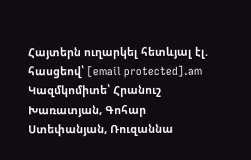Հայտերն ուղարկել հետևյալ էլ. հասցեով՝ [email protected].am
Կազմկոմիտե՝ Հրանուշ Խառատյան, Գոհար Ստեփանյան, Ռուզաննա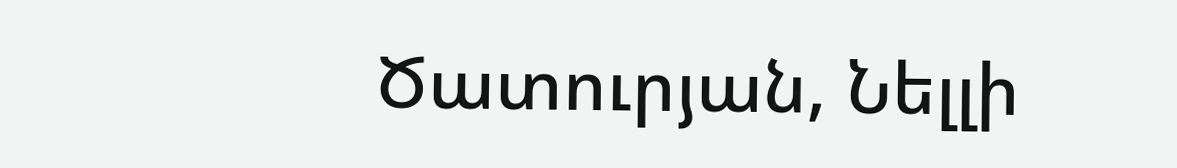Ծատուրյան, Նելլի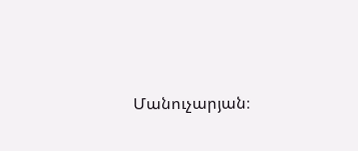Մանուչարյան։